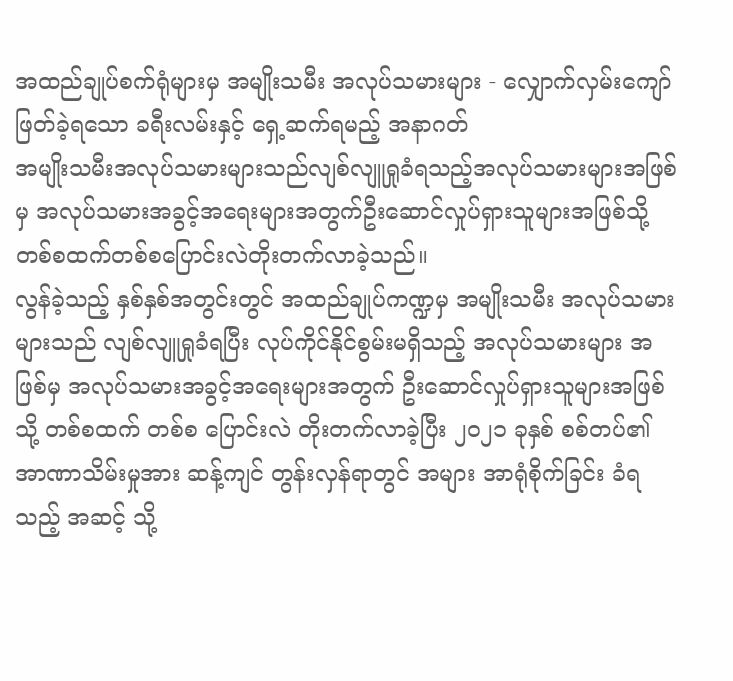အထည်ချုပ်စက်ရုံများမှ အမျိုးသမီး အလုပ်သမားများ - လျှောက်လှမ်းကျော်ဖြတ်ခဲ့ရသော ခရီးလမ်းနှင့် ရှေ့ဆက်ရမည့် အနာဂတ်
အမျိုးသမီးအလုပ်သမားများသည်လျစ်လျူရှုခံရသည့်အလုပ်သမားများအဖြစ်မှ အလုပ်သမားအခွင့်အရေးများအတွက်ဦးဆောင်လှုပ်ရှားသူများအဖြစ်သို့တစ်စထက်တစ်စပြောင်းလဲတိုးတက်လာခဲ့သည်။
လွန်ခဲ့သည့် နှစ်နှစ်အတွင်းတွင် အထည်ချုပ်ကဏ္ဍမှ အမျိုးသမီး အလုပ်သမားများသည် လျစ်လျူရှုခံရပြီး လုပ်ကိုင်နိုင်စွမ်းမရှိသည့် အလုပ်သမားများ အဖြစ်မှ အလုပ်သမားအခွင့်အရေးများအတွက် ဦးဆောင်လှုပ်ရှားသူများအဖြစ် သို့ တစ်စထက် တစ်စ ပြောင်းလဲ တိုးတက်လာခဲ့ပြီး ၂၀၂၁ ခုနှစ် စစ်တပ်၏ အာဏာသိမ်းမှုအား ဆန့်ကျင် တွန်းလှန်ရာတွင် အများ အာရုံစိုက်ခြင်း ခံရသည့် အဆင့် သို့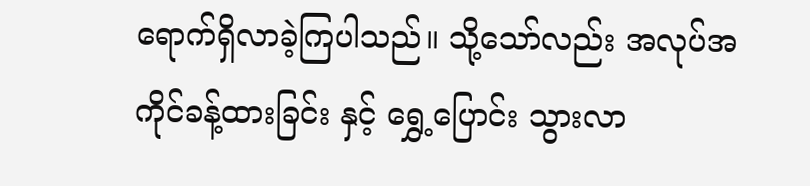ရောက်ရှိလာခဲ့ကြပါသည်။ သို့သော်လည်း အလုပ်အကိုင်ခန့်ထားခြင်း နှင့် ရွှေ့ပြောင်း သွားလာ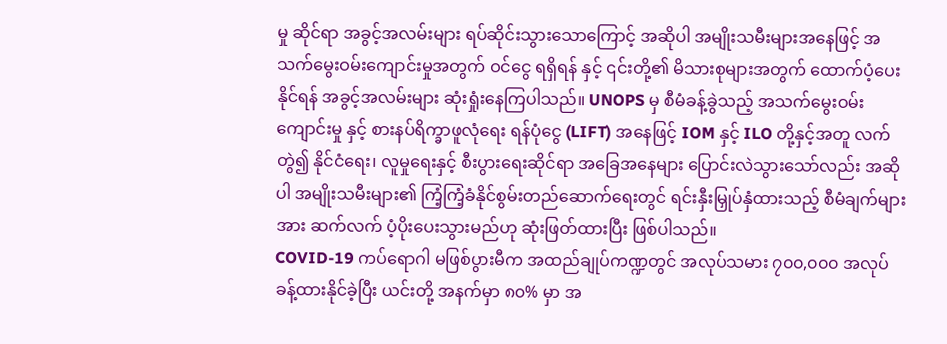မှု ဆိုင်ရာ အခွင့်အလမ်းများ ရပ်ဆိုင်းသွားသောကြောင့် အဆိုပါ အမျိုးသမီးများအနေဖြင့် အသက်မွေးဝမ်းကျောင်းမှုအတွက် ဝင်ငွေ ရရှိရန် နှင့် ၎င်းတို့၏ မိသားစုများအတွက် ထောက်ပံ့ပေးနိုင်ရန် အခွင့်အလမ်းများ ဆုံးရှုံးနေကြပါသည်။ UNOPS မှ စီမံခန့်ခွဲသည့် အသက်မွေးဝမ်းကျောင်းမှု နှင့် စားနပ်ရိက္ခာဖူလုံရေး ရန်ပုံငွေ (LIFT) အနေဖြင့် IOM နှင့် ILO တို့နှင့်အတူ လက်တွဲ၍ နိုင်ငံရေး၊ လူမှုရေးနှင့် စီးပွားရေးဆိုင်ရာ အခြေအနေများ ပြောင်းလဲသွားသော်လည်း အဆိုပါ အမျိုးသမီးများ၏ ကြံ့ကြံ့ခံနိုင်စွမ်းတည်ဆောက်ရေးတွင် ရင်းနှီးမြှုပ်နှံထားသည့် စီမံချက်များအား ဆက်လက် ပံ့ပိုးပေးသွားမည်ဟု ဆုံးဖြတ်ထားပြီး ဖြစ်ပါသည်။
COVID-19 ကပ်ရောဂါ မဖြစ်ပွားမီက အထည်ချုပ်ကဏ္ဍတွင် အလုပ်သမား ၇၀၀,၀၀၀ အလုပ်ခန့်ထားနိုင်ခဲ့ပြီး ယင်းတို့ အနက်မှာ ၈၀% မှာ အ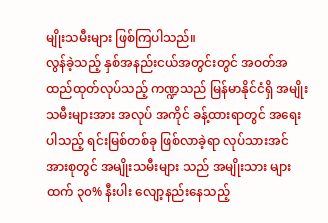မျိုးသမီးများ ဖြစ်ကြပါသည်။
လွန်ခဲ့သည့် နှစ်အနည်းငယ်အတွင်းတွင် အဝတ်အထည်ထုတ်လုပ်သည့် ကဏ္ဍသည် မြန်မာနိုင်ငံရှိ အမျိုးသမီးများအား အလုပ် အကိုင် ခန့်ထားရာတွင် အရေးပါသည့် ရင်းမြစ်တစ်ခု ဖြစ်လာခဲ့ရာ လုပ်သားအင်အားစုတွင် အမျိုးသမီးများ သည် အမျိုးသား များထက် ၃၀% နီးပါး လျော့နည်းနေသည့်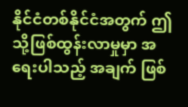နိုင်ငံတစ်နိုင်ငံအတွက် ဤသို့ဖြစ်ထွန်းလာမှုမှာ အရေးပါသည့် အချက် ဖြစ်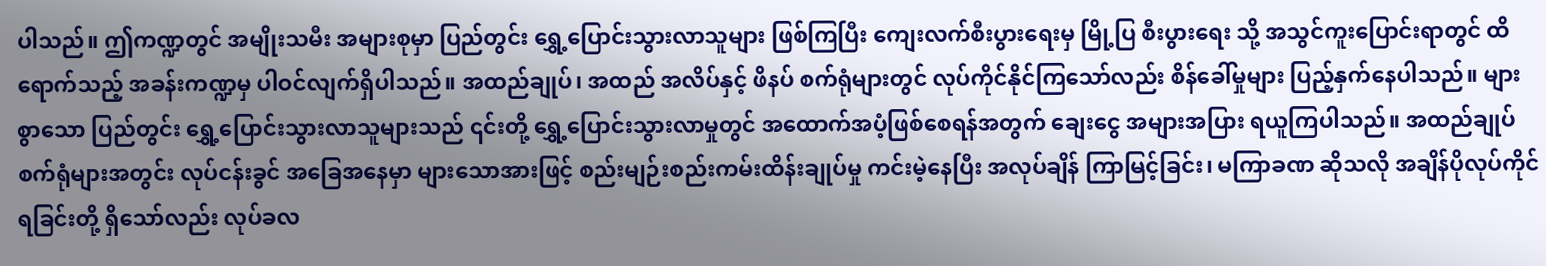ပါသည်။ ဤကဏ္ဍတွင် အမျိုးသမီး အများစုမှာ ပြည်တွင်း ရွှေ့ပြောင်းသွားလာသူများ ဖြစ်ကြပြီး ကျေးလက်စီးပွားရေးမှ မြို့ပြ စီးပွားရေး သို့ အသွင်ကူးပြောင်းရာတွင် ထိရောက်သည့် အခန်းကဏ္ဍမှ ပါဝင်လျက်ရှိပါသည်။ အထည်ချုပ်၊ အထည် အလိပ်နှင့် ဖိနပ် စက်ရုံများတွင် လုပ်ကိုင်နိုင်ကြသော်လည်း စိန်ခေါ်မှုများ ပြည့်နှက်နေပါသည်။ များစွာသော ပြည်တွင်း ရွှေ့ပြောင်းသွားလာသူများသည် ၎င်းတို့ ရွှေ့ပြောင်းသွားလာမှုတွင် အထောက်အပံ့ဖြစ်စေရန်အတွက် ချေးငွေ အများအပြား ရယူကြပါသည်။ အထည်ချုပ် စက်ရုံများအတွင်း လုပ်ငန်းခွင် အခြေအနေမှာ များသောအားဖြင့် စည်းမျဉ်းစည်းကမ်းထိန်းချုပ်မှု ကင်းမဲ့နေပြီး အလုပ်ချိန် ကြာမြင့်ခြင်း၊ မကြာခဏ ဆိုသလို အချိန်ပိုလုပ်ကိုင်ရခြင်းတို့ ရှိသော်လည်း လုပ်ခလ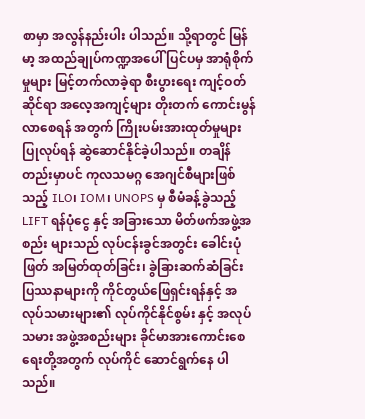စာမှာ အလွန်နည်းပါး ပါသည်။ သို့ရာတွင် မြန်မာ့ အထည်ချုပ်ကဏ္ဍအပေါ် ပြင်ပမှ အာရုံစိုက်မှုများ မြင့်တက်လာခဲ့ရာ စီးပွားရေး ကျင့်ဝတ်ဆိုင်ရာ အလေ့အကျင့်များ တိုးတက် ကောင်းမွန်လာစေရန် အတွက် ကြိုးပမ်းအားထုတ်မှုများ ပြုလုပ်ရန် ဆွဲဆောင်နိုင်ခဲ့ပါသည်။ တချိန်တည်းမှာပင် ကုလသမဂ္ဂ အေဂျင်စီများဖြစ်သည့် ILO၊ IOM၊ UNOPS မှ စီမံခန့်ခွဲသည့် LIFT ရန်ပုံငွေ နှင့် အခြားသော မိတ်ဖက်အဖွဲ့အစည်း များသည် လုပ်ငန်းခွင်အတွင်း ခေါင်းပုံဖြတ် အမြတ်ထုတ်ခြင်း၊ ခွဲခြားဆက်ဆံခြင်း ပြဿနာများကို ကိုင်တွယ်ဖြေရှင်းရန်နှင့် အလုပ်သမားများ၏ လုပ်ကိုင်နိုင်စွမ်း နှင့် အလုပ်သမား အဖွဲ့အစည်းများ ခိုင်မာအားကောင်းစေရေးတို့အတွက် လုပ်ကိုင် ဆောင်ရွက်နေ ပါသည်။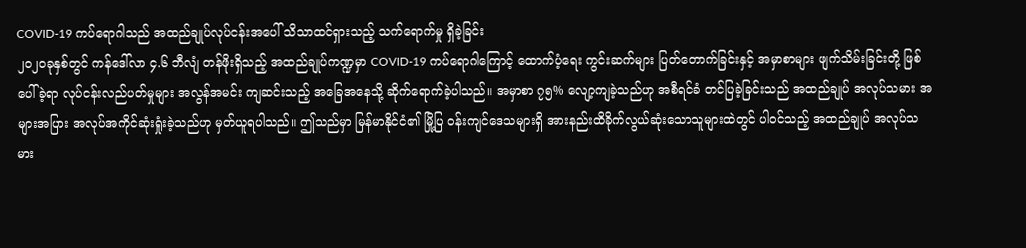COVID-19 ကပ်ရောဂါသည် အထည်ချုပ်လုပ်ငန်းအပေါ် သိသာထင်ရှားသည့် သက်ရောက်မှု ရှိခဲ့ခြင်း
၂၀၂၀ခုနှစ်တွင် ကန်ဒေါ်လာ ၄.၆ ဘီလျံ တန်ဖိုးရှိသည့် အထည်ချုပ်ကဏ္ဍမှာ COVID-19 ကပ်ရောဂါကြောင့် ထောက်ပံ့ရေး ကွင်းဆက်များ ပြတ်တောက်ခြင်းနှင့် အမှာစာများ ဖျက်သိမ်းခြင်းတို့ ဖြစ်ပေါ်ခဲ့ရာ လုပ်ငန်းလည်ပတ်မှုများ အလွန်အမင်း ကျဆင်းသည့် အခြေအနေသို့ ဆိုက်ရောက်ခဲ့ပါသည်။ အမှာစာ ၇၅% လျော့ကျခဲ့သည်ဟု အစီရင်ခံ တင်ပြခဲ့ခြင်းသည် အထည်ချုပ် အလုပ်သမား အများအပြား အလုပ်အကိုင်ဆုံးရှုံးခဲ့သည်ဟု မှတ်ယူရပါသည်။ ဤသည်မှာ မြန်မာနိုင်ငံ၏ မြို့ပြ ဝန်းကျင်ဒေသများရှိ အားနည်းထိခိုက်လွယ်ဆုံးသောသူများထဲတွင် ပါဝင်သည့် အထည်ချုပ် အလုပ်သမား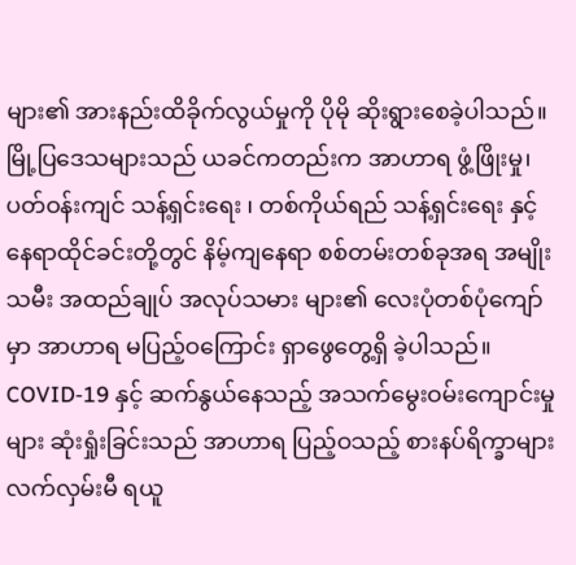များ၏ အားနည်းထိခိုက်လွယ်မှုကို ပိုမို ဆိုးရွားစေခဲ့ပါသည်။ မြို့ပြဒေသများသည် ယခင်ကတည်းက အာဟာရ ဖွံ့ဖြိုးမှု၊ ပတ်ဝန်းကျင် သန့်ရှင်းရေး ၊ တစ်ကိုယ်ရည် သန့်ရှင်းရေး နှင့် နေရာထိုင်ခင်းတို့တွင် နိမ့်ကျနေရာ စစ်တမ်းတစ်ခုအရ အမျိုးသမီး အထည်ချုပ် အလုပ်သမား များ၏ လေးပုံတစ်ပုံကျော်မှာ အာဟာရ မပြည့်ဝကြောင်း ရှာဖွေတွေ့ရှိ ခဲ့ပါသည်။ COVID-19 နှင့် ဆက်နွယ်နေသည့် အသက်မွေးဝမ်းကျောင်းမှုများ ဆုံးရှုံးခြင်းသည် အာဟာရ ပြည့်ဝသည့် စားနပ်ရိက္ခာများ လက်လှမ်းမီ ရယူ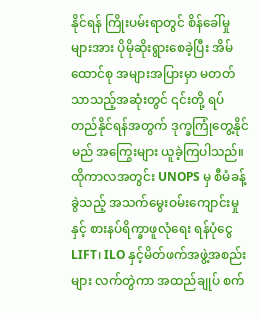နိုင်ရန် ကြိုးပမ်းရာတွင် စိန်ခေါ်မှုများအား ပိုမိုဆိုးရွားစေခဲ့ပြီး အိမ်ထောင်စု အများအပြားမှာ မတတ်သာသည့်အဆုံးတွင် ၎င်းတို့ ရပ်တည်နိုင်ရန်အတွက် ဒုက္ခကြုံတွေ့နိုင်မည် အကြွေးများ ယူခဲ့ကြပါသည်။ ထိုကာလအတွင်း UNOPS မှ စီမံခန့်ခွဲသည့် အသက်မွေးဝမ်းကျောင်းမှုနှင့် စားနပ်ရိက္ခာဖူလုံရေး ရန်ပုံငွေ LIFT၊ ILO နှင့်မိတ်ဖက်အဖွဲ့အစည်းများ လက်တွဲကာ အထည်ချုပ် စက်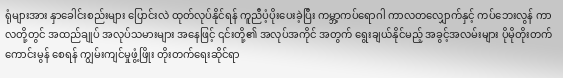ရုံများအား နှာခေါင်းစည်းများ ပြောင်းလဲ ထုတ်လုပ်နိုင်ရန် ကူညီပံ့ပိုးပေးခဲ့ပြီး ကမ္ဘာ့ကပ်ရောဂါ ကာလတလျှောက်နှင့် ကပ်ဘေးလွန် ကာလတို့တွင် အထည်ချုပ် အလုပ်သမားများ အနေဖြင့် ၎င်းတို့၏ အလုပ်အကိုင် အတွက် ရွေးချယ်နိုင်မည့် အခွင့်အလမ်းများ ပိုမိုတိုးတက်ကောင်းမွန် စေရန် ကျွမ်းကျင်မှုဖွံ့ဖြိုး တိုးတက်ရေးဆိုင်ရာ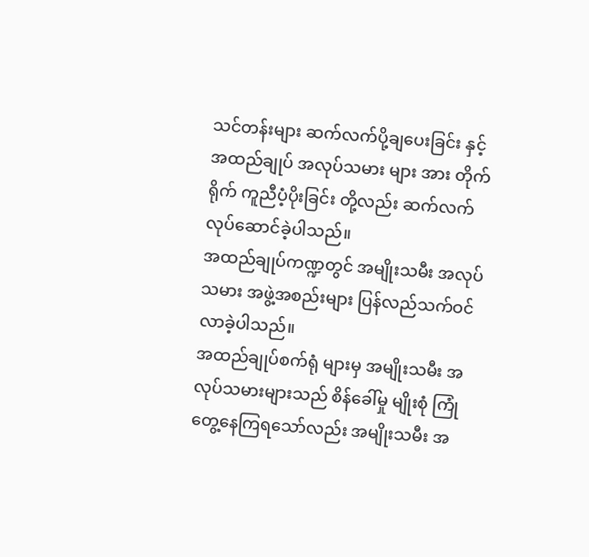သင်တန်းများ ဆက်လက်ပို့ချပေးခြင်း နှင့် အထည်ချုပ် အလုပ်သမား များ အား တိုက်ရိုက် ကူညီပံ့ပိုးခြင်း တို့လည်း ဆက်လက် လုပ်ဆောင်ခဲ့ပါသည်။
အထည်ချုပ်ကဏ္ဍတွင် အမျိုးသမီး အလုပ်သမား အဖွဲ့အစည်းများ ပြန်လည်သက်ဝင်လာခဲ့ပါသည်။
အထည်ချုပ်စက်ရုံ များမှ အမျိုးသမီး အလုပ်သမားများသည် စိန်ခေါ်မှု မျိုးစုံ ကြုံတွေ့နေကြရသော်လည်း အမျိုးသမီး အ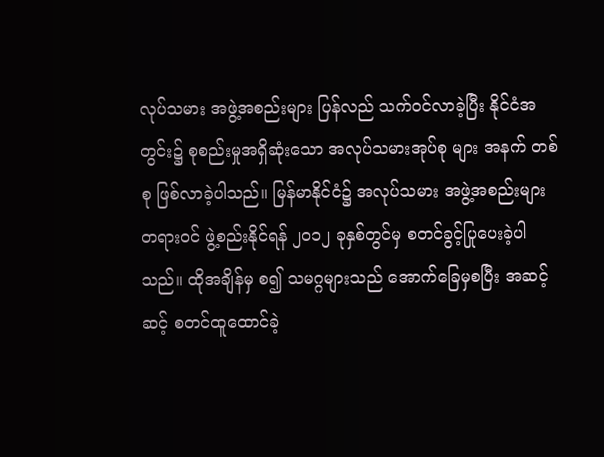လုပ်သမား အဖွဲ့အစည်းများ ပြန်လည် သက်ဝင်လာခဲ့ပြီး နိုင်ငံအတွင်း၌ စုစည်းမှုအရှိဆုံးသော အလုပ်သမားအုပ်စု များ အနက် တစ်စု ဖြစ်လာခဲ့ပါသည်။ မြန်မာနိုင်ငံ၌ အလုပ်သမား အဖွဲ့အစည်းများ တရားဝင် ဖွဲ့စည်းနိုင်ရန် ၂၀၁၂ ခုနှစ်တွင်မှ စတင်ခွင့်ပြုပေးခဲ့ပါသည်။ ထိုအချိန်မှ စ၍ သမဂ္ဂများသည် အောက်ခြေမှစပြီး အဆင့်ဆင့် စတင်ထူထောင်ခဲ့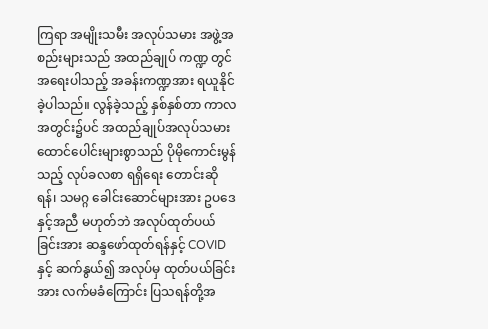ကြရာ အမျိုးသမီး အလုပ်သမား အဖွဲ့အစည်းများသည် အထည်ချုပ် ကဏ္ဍ တွင် အရေးပါသည့် အခန်းကဏ္ဍအား ရယူနိုင်ခဲ့ပါသည်။ လွန်ခဲ့သည့် နှစ်နှစ်တာ ကာလ အတွင်း၌ပင် အထည်ချုပ်အလုပ်သမား ထောင်ပေါင်းများစွာသည် ပိုမိုကောင်းမွန်သည့် လုပ်ခလစာ ရရှိရေး တောင်းဆိုရန်၊ သမဂ္ဂ ခေါင်းဆောင်များအား ဥပဒေနှင့်အညီ မဟုတ်ဘဲ အလုပ်ထုတ်ပယ်ခြင်းအား ဆန္ဒဖော်ထုတ်ရန်နှင့် COVID နှင့် ဆက်နွယ်၍ အလုပ်မှ ထုတ်ပယ်ခြင်းအား လက်မခံကြောင်း ပြသရန်တို့အ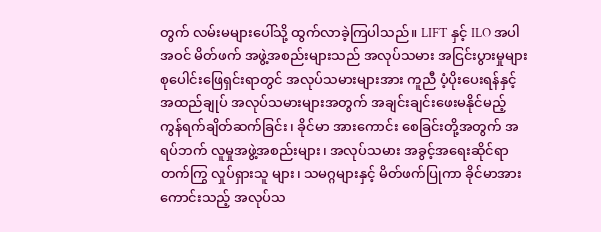တွက် လမ်းမများပေါ်သို့ ထွက်လာခဲ့ကြပါသည်။ LIFT နှင့် ILO အပါအဝင် မိတ်ဖက် အဖွဲ့အစည်းများသည် အလုပ်သမား အငြင်းပွားမှုများ စုပေါင်းဖြေရှင်းရာတွင် အလုပ်သမားများအား ကူညီ ပံ့ပိုးပေးရန်နှင့် အထည်ချုပ် အလုပ်သမားများအတွက် အချင်းချင်းဖေးမနိုင်မည့် ကွန်ရက်ချိတ်ဆက်ခြင်း၊ ခိုင်မာ အားကောင်း စေခြင်းတို့အတွက် အရပ်ဘက် လူမှုအဖွဲ့အစည်းများ၊ အလုပ်သမား အခွင့်အရေးဆိုင်ရာ တက်ကြွ လှုပ်ရှားသူ များ၊ သမဂ္ဂများနှင့် မိတ်ဖက်ပြုကာ ခိုင်မာအားကောင်းသည့် အလုပ်သ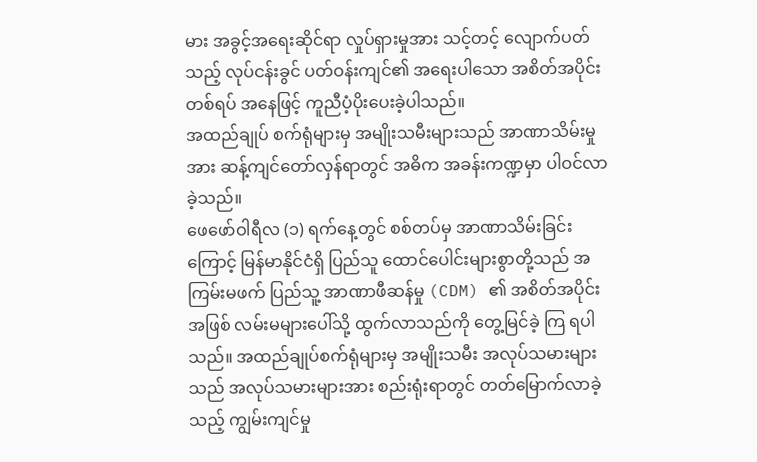မား အခွင့်အရေးဆိုင်ရာ လှုပ်ရှားမှုအား သင့်တင့် လျောက်ပတ်သည့် လုပ်ငန်းခွင် ပတ်ဝန်းကျင်၏ အရေးပါသော အစိတ်အပိုင်းတစ်ရပ် အနေဖြင့် ကူညီပံ့ပိုးပေးခဲ့ပါသည်။
အထည်ချုပ် စက်ရုံများမှ အမျိုးသမီးများသည် အာဏာသိမ်းမှုအား ဆန့်ကျင်တော်လှန်ရာတွင် အဓိက အခန်းကဏ္ဍမှာ ပါဝင်လာခဲ့သည်။
ဖေဖော်ဝါရီလ (၁) ရက်နေ့တွင် စစ်တပ်မှ အာဏာသိမ်းခြင်းကြောင့် မြန်မာနိုင်ငံရှိ ပြည်သူ ထောင်ပေါင်းများစွာတို့သည် အကြမ်းမဖက် ပြည်သူ့ အာဏာဖီဆန်မှု (CDM) ၏ အစိတ်အပိုင်း အဖြစ် လမ်းမများပေါ်သို့ ထွက်လာသည်ကို တွေ့မြင်ခဲ့ ကြ ရပါသည်။ အထည်ချုပ်စက်ရုံများမှ အမျိုးသမီး အလုပ်သမားများသည် အလုပ်သမားများအား စည်းရုံးရာတွင် တတ်မြောက်လာခဲ့သည့် ကျွမ်းကျင်မှု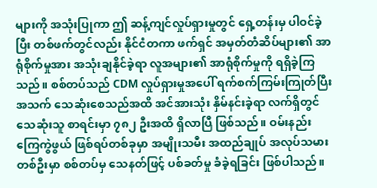များကို အသုံးပြုကာ ဤ ဆန့်ကျင်လှုပ်ရှားမှုတွင် ရှေ့တန်းမှ ပါဝင်ခဲ့ပြီး တစ်ဖက်တွင်လည်း နိုင်ငံတကာ ဖက်ရှင် အမှတ်တံဆိပ်များ၏ အာရုံစိုက်မှုအား အသုံးချနိုင်ခဲ့ရာ လူအများ၏ အာရုံစိုက်မှုကို ရရှိခဲ့ကြသည်။ စစ်တပ်သည် CDM လှုပ်ရှားမှုအပေါ် ရက်စက်ကြမ်းကြုတ်ပြီး အသက် သေဆုံးစေသည်အထိ အင်အားသုံး နှိမ်နင်းခဲ့ရာ လက်ရှိတွင် သေဆုံးသူ စာရင်းမှာ ၇၈၂ ဦးအထိ ရှိလာပြီ ဖြစ်သည်။ ဝမ်းနည်းကြေကွဲဖွယ် ဖြစ်ရပ်တစ်ခုမှာ အမျိုးသမီး အထည်ချုပ် အလုပ်သမား တစ်ဦးမှာ စစ်တပ်မှ သေနတ်ဖြင့် ပစ်ခတ်မှု ခံခဲ့ရခြင်း ဖြစ်ပါသည်။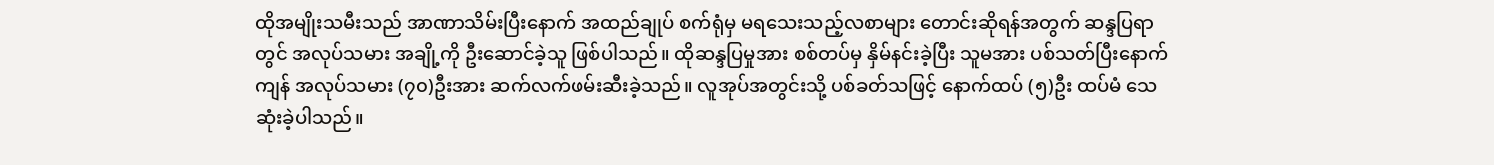ထိုအမျိုးသမီးသည် အာဏာသိမ်းပြီးနောက် အထည်ချုပ် စက်ရုံမှ မရသေးသည့်လစာများ တောင်းဆိုရန်အတွက် ဆန္ဒပြရာတွင် အလုပ်သမား အချို့ကို ဦးဆောင်ခဲ့သူ ဖြစ်ပါသည်။ ထိုဆန္ဒပြမှုအား စစ်တပ်မှ နှိမ်နင်းခဲ့ပြီး သူမအား ပစ်သတ်ပြီးနောက် ကျန် အလုပ်သမား (၇၀)ဦးအား ဆက်လက်ဖမ်းဆီးခဲ့သည်။ လူအုပ်အတွင်းသို့ ပစ်ခတ်သဖြင့် နောက်ထပ် (၅)ဦး ထပ်မံ သေဆုံးခဲ့ပါသည်။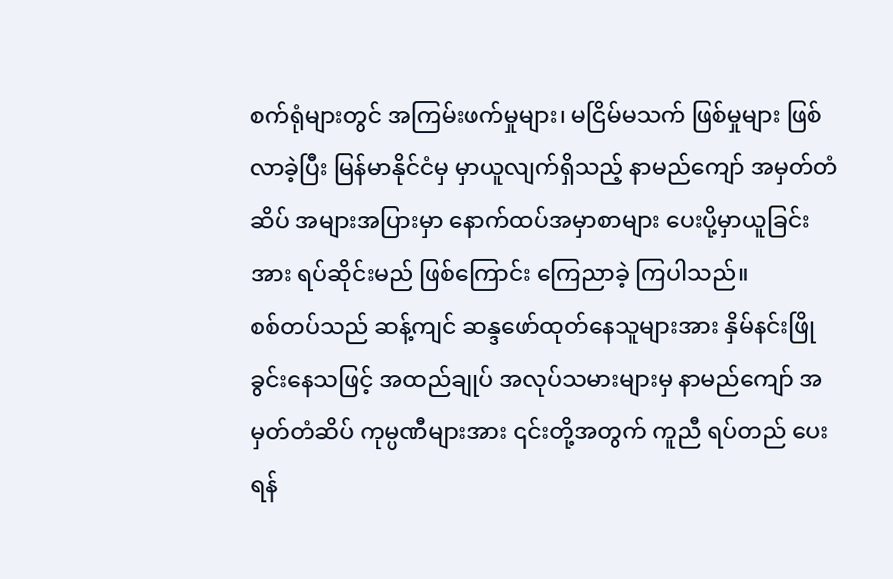စက်ရုံများတွင် အကြမ်းဖက်မှုများ၊ မငြိမ်မသက် ဖြစ်မှုများ ဖြစ်လာခဲ့ပြီး မြန်မာနိုင်ငံမှ မှာယူလျက်ရှိသည့် နာမည်ကျော် အမှတ်တံဆိပ် အများအပြားမှာ နောက်ထပ်အမှာစာများ ပေးပို့မှာယူခြင်းအား ရပ်ဆိုင်းမည် ဖြစ်ကြောင်း ကြေညာခဲ့ ကြပါသည်။
စစ်တပ်သည် ဆန့်ကျင် ဆန္ဒဖော်ထုတ်နေသူများအား နှိမ်နင်းဖြိုခွင်းနေသဖြင့် အထည်ချုပ် အလုပ်သမားများမှ နာမည်ကျော် အမှတ်တံဆိပ် ကုမ္ပဏီများအား ၎င်းတို့အတွက် ကူညီ ရပ်တည် ပေးရန်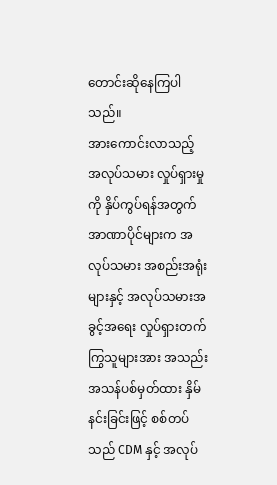တောင်းဆိုနေကြပါသည်။
အားကောင်းလာသည့် အလုပ်သမား လှုပ်ရှားမှုကို နှိပ်ကွပ်ရန်အတွက် အာဏာပိုင်များက အလုပ်သမား အစည်းအရုံးများနှင့် အလုပ်သမားအခွင့်အရေး လှုပ်ရှားတက်ကြွသူများအား အသည်းအသန်ပစ်မှတ်ထား နှိမ်နင်းခြင်းဖြင့် စစ်တပ်သည် CDM နှင့် အလုပ်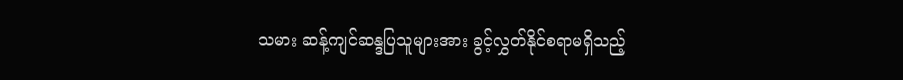သမား ဆန့်ကျင်ဆန္ဒပြသူများအား ခွင့်လွှတ်နိုင်စရာမရှိသည့်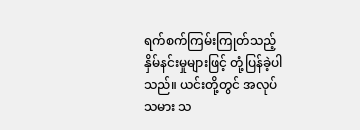ရက်စက်ကြမ်းကြုတ်သည့် နှိမ်နင်းမှုများဖြင့် တုံ့ပြန်ခဲ့ပါ သည်။ ယင်းတို့တွင် အလုပ်သမား သ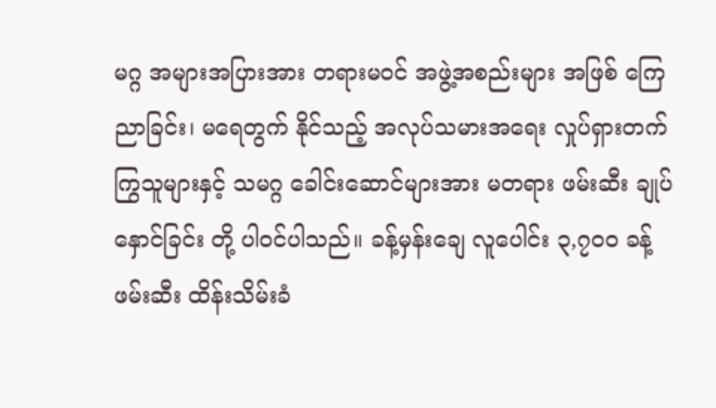မဂ္ဂ အများအပြားအား တရားမဝင် အဖွဲ့အစည်းများ အဖြစ် ကြေညာခြင်း၊ မရေတွက် နိုင်သည့် အလုပ်သမားအရေး လှုပ်ရှားတက်ကြွသူများနှင့် သမဂ္ဂ ခေါင်းဆောင်များအား မတရား ဖမ်းဆီး ချုပ်နှောင်ခြင်း တို့ ပါဝင်ပါသည်။ ခန့်မှန်းချေ လူပေါင်း ၃,၇၀၀ ခန့် ဖမ်းဆီး ထိန်းသိမ်းခံ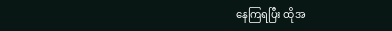နေကြရပြီး ထိုအ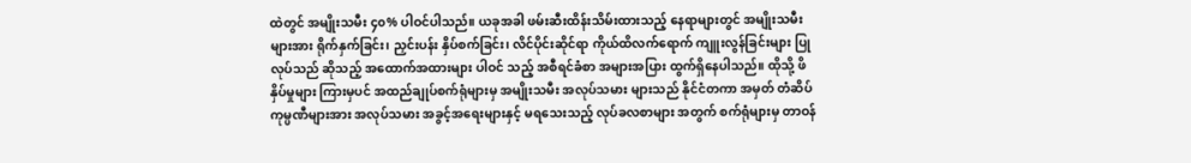ထဲတွင် အမျိုးသမီး ၄၀% ပါဝင်ပါသည်။ ယခုအခါ ဖမ်းဆီးထိန်းသိမ်းထားသည့် နေရာများတွင် အမျိုးသမီးများအား ရိုက်နှက်ခြင်း၊ ညှင်းပန်း နှိပ်စက်ခြင်း၊ လိင်ပိုင်းဆိုင်ရာ ကိုယ်ထိလက်ရောက် ကျူးလွန်ခြင်းများ ပြုလုပ်သည် ဆိုသည့် အထောက်အထားများ ပါဝင် သည့် အစီရင်ခံစာ အများအပြား ထွက်ရှိနေပါသည်။ ထိုသို့ ဖိနှိပ်မှုများ ကြားမှပင် အထည်ချုပ်စက်ရုံများမှ အမျိုးသမီး အလုပ်သမား များသည် နိုင်ငံတကာ အမှတ် တံဆိပ် ကုမ္ပဏီများအား အလုပ်သမား အခွင့်အရေးများနှင့် မရသေးသည့် လုပ်ခလစာများ အတွက် စက်ရုံများမှ တာဝန်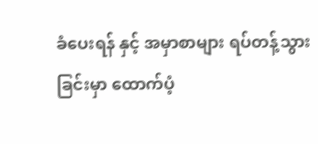ခံပေးရန် နှင့် အမှာစာများ ရပ်တန့်သွားခြင်းမှာ ထောက်ပံ့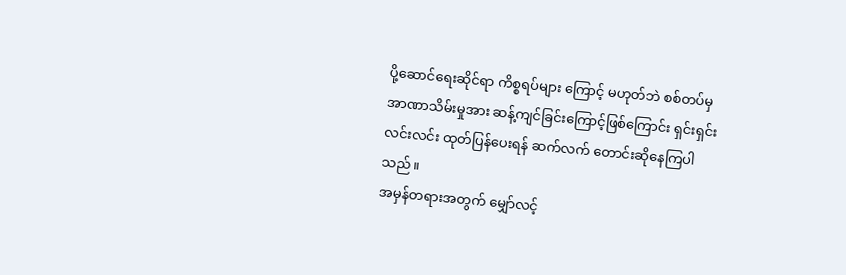ပို့ဆောင်ရေးဆိုင်ရာ ကိစ္စရပ်များ ကြောင့် မဟုတ်ဘဲ စစ်တပ်မှ အာဏာသိမ်းမှုအား ဆန့်ကျင်ခြင်းကြောင့်ဖြစ်ကြောင်း ရှင်းရှင်းလင်းလင်း ထုတ်ပြန်ပေးရန် ဆက်လက် တောင်းဆိုနေကြပါသည်။
အမှန်တရားအတွက် မျှော်လင့်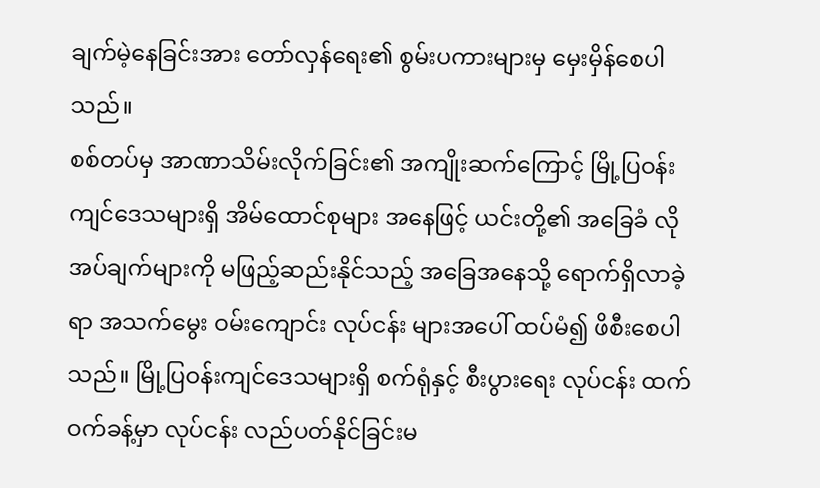ချက်မဲ့နေခြင်းအား တော်လှန်ရေး၏ စွမ်းပကားများမှ မှေးမှိန်စေပါသည်။
စစ်တပ်မှ အာဏာသိမ်းလိုက်ခြင်း၏ အကျိုးဆက်ကြောင့် မြို့ပြဝန်းကျင်ဒေသများရှိ အိမ်ထောင်စုများ အနေဖြင့် ယင်းတို့၏ အခြေခံ လိုအပ်ချက်များကို မဖြည့်ဆည်းနိုင်သည့် အခြေအနေသို့ ရောက်ရှိလာခဲ့ရာ အသက်မွေး ဝမ်းကျောင်း လုပ်ငန်း များအပေါ် ထပ်မံ၍ ဖိစီးစေပါသည်။ မြို့ပြဝန်းကျင်ဒေသများရှိ စက်ရုံနှင့် စီးပွားရေး လုပ်ငန်း ထက်ဝက်ခန့်မှာ လုပ်ငန်း လည်ပတ်နိုင်ခြင်းမ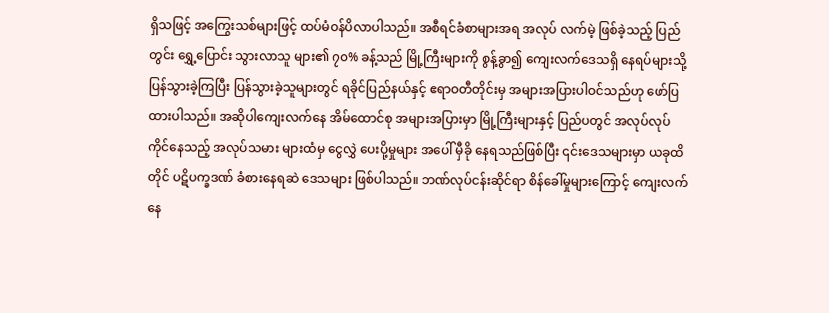ရှိသဖြင့် အကြွေးသစ်များဖြင့် ထပ်မံဝန်ပိလာပါသည်။ အစီရင်ခံစာများအရ အလုပ် လက်မဲ့ ဖြစ်ခဲ့သည့် ပြည်တွင်း ရွှေ့ပြောင်း သွားလာသူ များ၏ ၇၀% ခန့်သည် မြို့ကြီးများကို စွန့်ခွာ၍ ကျေးလက်ဒေသရှိ နေရပ်များသို့ ပြန်သွားခဲ့ကြပြီး ပြန်သွားခဲ့သူများတွင် ရခိုင်ပြည်နယ်နှင့် ဧရာဝတီတိုင်းမှ အများအပြားပါဝင်သည်ဟု ဖော်ပြထားပါသည်။ အဆိုပါကျေးလက်နေ အိမ်ထောင်စု အများအပြားမှာ မြို့ကြီးများနှင့် ပြည်ပတွင် အလုပ်လုပ်ကိုင်နေသည့် အလုပ်သမား များထံမှ ငွေလွှဲ ပေးပို့မှုများ အပေါ် မှီခို နေရသည်ဖြစ်ပြီး ၎င်းဒေသများမှာ ယခုထိတိုင် ပဋိပက္ခဒဏ် ခံစားနေရဆဲ ဒေသများ ဖြစ်ပါသည်။ ဘဏ်လုပ်ငန်းဆိုင်ရာ စိန်ခေါ်မှုများကြောင့် ကျေးလက်နေ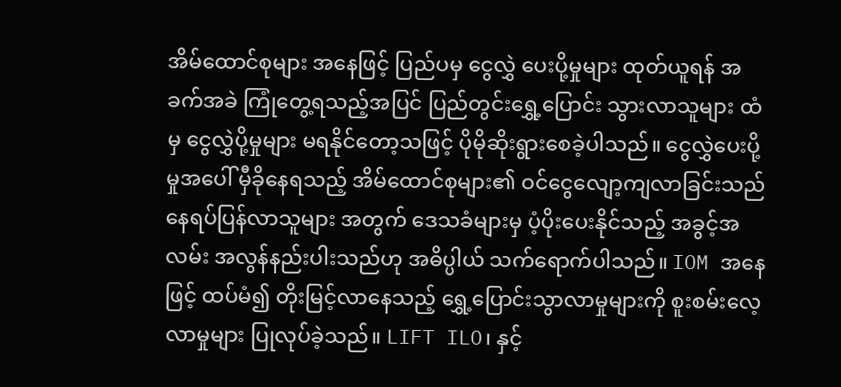အိမ်ထောင်စုများ အနေဖြင့် ပြည်ပမှ ငွေလွှဲ ပေးပို့မှုများ ထုတ်ယူရန် အခက်အခဲ ကြုံတွေ့ရသည့်အပြင် ပြည်တွင်းရွှေ့ပြောင်း သွားလာသူများ ထံမှ ငွေလွှဲပို့မှုများ မရနိုင်တော့သဖြင့် ပိုမိုဆိုးရွားစေခဲ့ပါသည်။ ငွေလွှဲပေးပို့မှုအပေါ် မှီခိုနေရသည့် အိမ်ထောင်စုများ၏ ဝင်ငွေလျော့ကျလာခြင်းသည် နေရပ်ပြန်လာသူများ အတွက် ဒေသခံများမှ ပံ့ပိုးပေးနိုင်သည့် အခွင့်အလမ်း အလွန်နည်းပါးသည်ဟု အဓိပ္ပါယ် သက်ရောက်ပါသည်။ IOM အနေဖြင့် ထပ်မံ၍ တိုးမြင့်လာနေသည့် ရွှေ့ပြောင်းသွာလာမှုများကို စူးစမ်းလေ့လာမှုများ ပြုလုပ်ခဲ့သည်။ LIFT ILO၊ နှင့်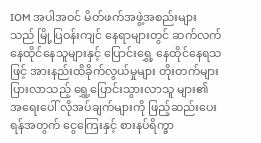IOM အပါအဝင် မိတ်ဖက်အဖွဲ့အစည်းများသည် မြို့ပြဝန်းကျင် နေရာများတွင် ဆက်လက်နေထိုင်နေသူများနှင့် ပြောင်းရွှေ့ နေထိုင်နေရသဖြင့် အားနည်းထိခိုက်လွယ်မှုများ တိုးတက်များပြားလာသည့် ရွှေ့ပြောင်းသွားလာသူ များ၏ အရေးပေါ် လိုအပ်ချက်များကို ဖြည့်ဆည်းပေးရန်အတွက် ငွေကြေးနှင့် စားနပ်ရိက္ခာ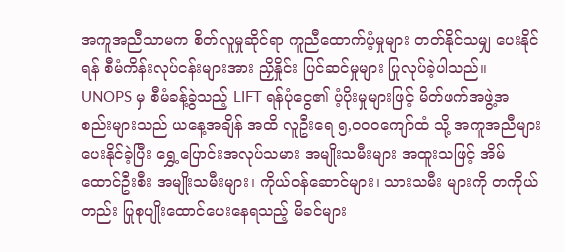အကူအညီသာမက စိတ်လူမှုဆိုင်ရာ ကူညီထောက်ပံ့မှုများ တတ်နိုင်သမျှ ပေးနိုင်ရန် စီမံကိန်းလုပ်ငန်းများအား ညှိနှိုင်း ပြင်ဆင်မှုများ ပြုလုပ်ခဲ့ပါသည်။ UNOPS မှ စီမံခန့်ခွဲသည့် LIFT ရန်ပုံငွေ၏ ပံ့ပိုးမှုများဖြင့် မိတ်ဖက်အဖွဲ့အစည်းများသည် ယနေ့အချိန် အထိ လူဦးရေ ၅,၀၀၀ကျော်ထံ သို့ အကူအညီများ ပေးနိုင်ခဲ့ပြီး ရွှေ့ပြောင်းအလုပ်သမား အမျိုးသမီးများ အထူးသဖြင့် အိမ်ထောင်ဦးစီး အမျိုးသမီးများ၊ ကိုယ်ဝန်ဆောင်များ၊ သားသမီး များကို တကိုယ်တည်း ပြုစုပျိုးထောင်ပေးနေရသည့် မိခင်များ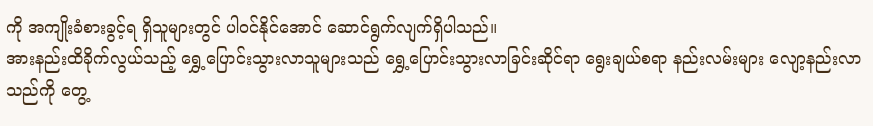ကို အကျိုးခံစားခွင့်ရ ရှိသူများတွင် ပါဝင်နိုင်အောင် ဆောင်ရွက်လျက်ရှိပါသည်။
အားနည်းထိခိုက်လွယ်သည့် ရွှေ့ပြောင်းသွားလာသူများသည် ရွှေ့ပြောင်းသွားလာခြင်းဆိုင်ရာ ရွေးချယ်စရာ နည်းလမ်းများ လျော့နည်းလာသည်ကို တွေ့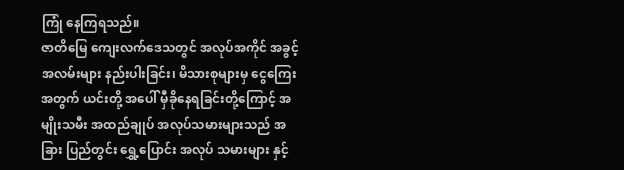ကြုံ နေကြရသည်။
ဇာတိမြေ ကျေးလက်ဒေသတွင် အလုပ်အကိုင် အခွင့်အလမ်းများ နည်းပါးခြင်း၊ မိသားစုများမှ ငွေကြေး အတွက် ယင်းတို့ အပေါ် မှီခိုနေရခြင်းတို့ကြောင့် အမျိုးသမီး အထည်ချုပ် အလုပ်သမားများသည် အခြား ပြည်တွင်း ရွှေ့ပြောင်း အလုပ် သမားများ နှင့်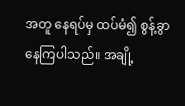အတူ နေရပ်မှ ထပ်မံ၍ စွန့်ခွာနေကြပါသည်။ အချို့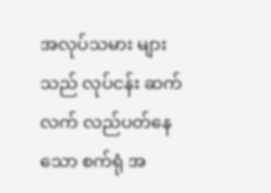အလုပ်သမား များသည် လုပ်ငန်း ဆက်လက် လည်ပတ်နေသော စက်ရုံ အ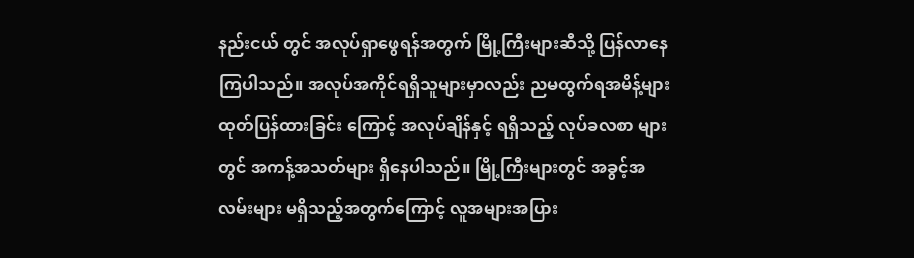နည်းငယ် တွင် အလုပ်ရှာဖွေရန်အတွက် မြို့ကြီးများဆီသို့ ပြန်လာနေကြပါသည်။ အလုပ်အကိုင်ရရှိသူများမှာလည်း ညမထွက်ရအမိန့်များ ထုတ်ပြန်ထားခြင်း ကြောင့် အလုပ်ချိန်နှင့် ရရှိသည့် လုပ်ခလစာ များတွင် အကန့်အသတ်များ ရှိနေပါသည်။ မြို့ကြီးများတွင် အခွင့်အလမ်းများ မရှိသည့်အတွက်ကြောင့် လူအများအပြား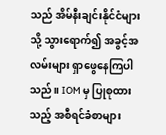သည် အိမ်နီးချင်းနိုင်ငံများသို့ သွားရောက်၍ အခွင့်အလမ်းများ ရှာဖွေနေကြပါသည်။ IOM မှ ပြုစုထားသည့် အစီရင်ခံစာများ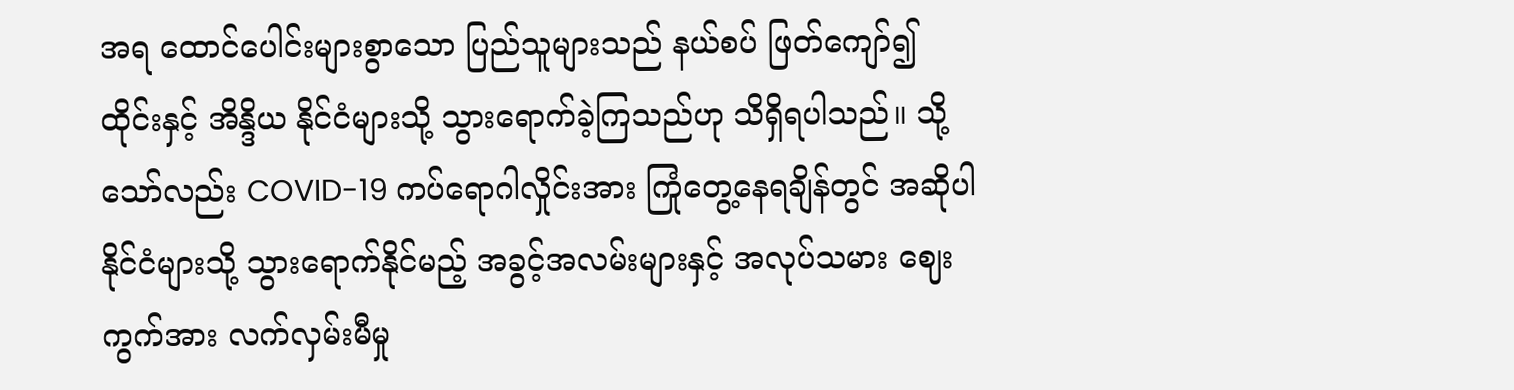အရ ထောင်ပေါင်းများစွာသော ပြည်သူများသည် နယ်စပ် ဖြတ်ကျော်၍ ထိုင်းနှင့် အိန္ဒိယ နိုင်ငံများသို့ သွားရောက်ခဲ့ကြသည်ဟု သိရှိရပါသည်။ သို့သော်လည်း COVID-19 ကပ်ရောဂါလှိုင်းအား ကြုံတွေ့နေရချိန်တွင် အဆိုပါ နိုင်ငံများသို့ သွားရောက်နိုင်မည့် အခွင့်အလမ်းများနှင့် အလုပ်သမား ဈေးကွက်အား လက်လှမ်းမီမှု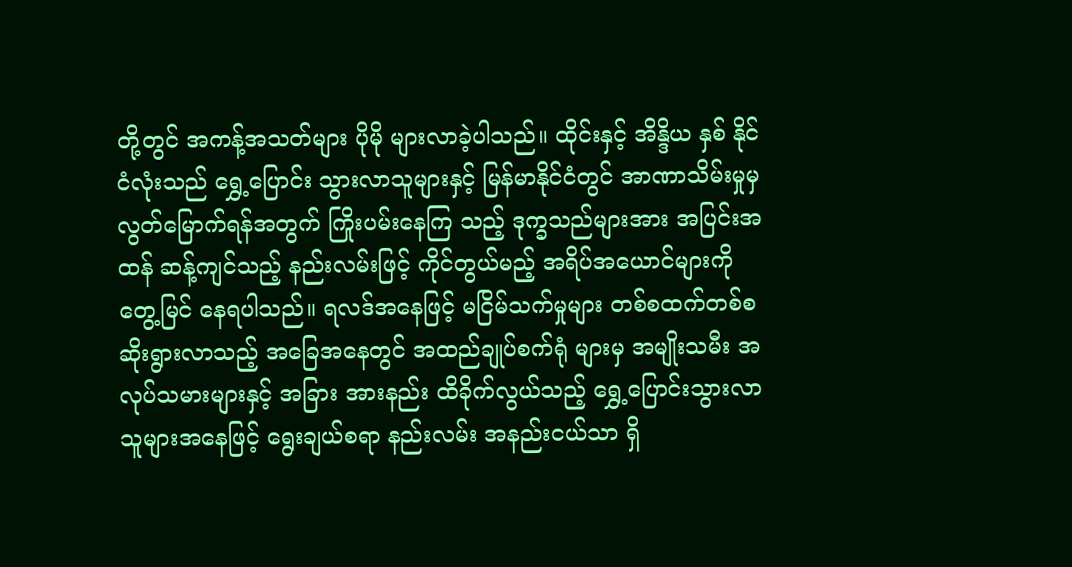တို့တွင် အကန့်အသတ်များ ပိုမို များလာခဲ့ပါသည်။ ထိုင်းနှင့် အိန္ဒိယ နှစ် နိုင်ငံလုံးသည် ရွှေ့ပြောင်း သွားလာသူများနှင့် မြန်မာနိုင်ငံတွင် အာဏာသိမ်းမှုမှ လွတ်မြောက်ရန်အတွက် ကြိုးပမ်းနေကြ သည့် ဒုက္ခသည်များအား အပြင်းအထန် ဆန့်ကျင်သည့် နည်းလမ်းဖြင့် ကိုင်တွယ်မည့် အရိပ်အယောင်များကို တွေ့မြင် နေရပါသည်။ ရလဒ်အနေဖြင့် မငြိမ်သက်မှုများ တစ်စထက်တစ်စ ဆိုးရွားလာသည့် အခြေအနေတွင် အထည်ချုပ်စက်ရုံ များမှ အမျိုးသမီး အလုပ်သမားများနှင့် အခြား အားနည်း ထိခိုက်လွယ်သည့် ရွှေ့ပြောင်းသွားလာသူများအနေဖြင့် ရွေးချယ်စရာ နည်းလမ်း အနည်းငယ်သာ ရှိ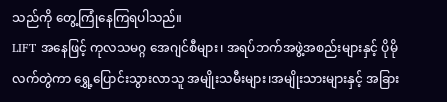သည်ကို တွေ့ကြုံနေကြရပါသည်။
LIFT အနေဖြင့် ကုလသမဂ္ဂ အေဂျင်စီများ၊ အရပ်ဘက်အဖွဲ့အစည်းများနှင့် ပိုမို လက်တွဲကာ ရွှေ့ပြောင်းသွားလာသူ အမျိုးသမီးများ၊အမျိုးသားများနှင့် အခြား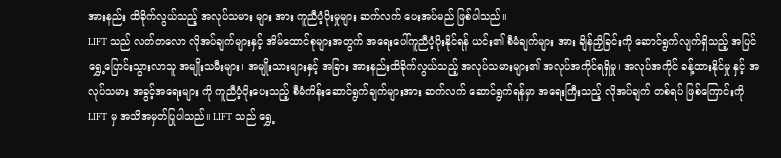အားနည်း ထိခိုက်လွယ်သည့် အလုပ်သမား များ အား ကူညီပံ့ပိုးမှုများ ဆက်လက် ပေးအပ်မည် ဖြစ်ပါသည်။
LIFT သည် လတ်တလော လိုအပ်ချက်များနှင့် အိမ်ထောင်စုများအတွက် အရေးပေါ်ကူညီပံ့ပိုးနိုင်ရန် ယင်း၏ စီမံချက်များ အား ချိန်ညှိခြင်းကို ဆောင်ရွက်လျက်ရှိသည့် အပြင် ရွှေ့ပြောင်းသွားလာသူ အမျိုးသမီးများ၊ အမျိုးသားများနှင့် အခြား အားနည်းထိခိုက်လွယ်သည့် အလုပ်သမားများ၏ အလုပ်အကိုင်ရရှိမှု၊ အလုပ်အကိုင် ခန့်ထားနိုင်မှု နှင့် အလုပ်သမား အခွင့်အရေးများ ကို ကူညီပံ့ပိုးပေးသည့် စီမံကိန်းဆောင်ရွက်ချက်များအား ဆက်လက် ဆောင်ရွက်ရန်မှာ အရေးကြီးသည့် လိုအပ်ချက် တစ်ရပ် ဖြစ်ကြောင်းကို LIFT မှ အသိအမှတ်ပြုပါသည်။ LIFT သည် ရွှေ့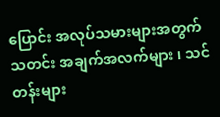ပြောင်း အလုပ်သမားများအတွက် သတင်း အချက်အလက်များ ၊ သင်တန်းများ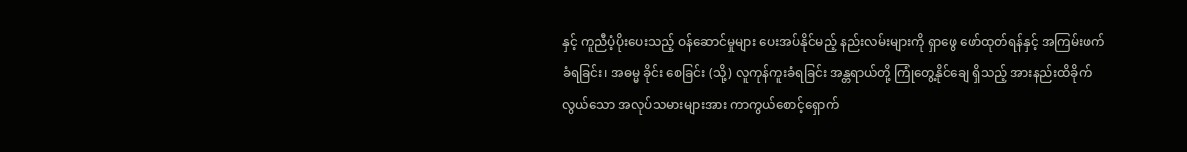နှင့် ကူညီပံ့ပိုးပေးသည့် ဝန်ဆောင်မှုများ ပေးအပ်နိုင်မည့် နည်းလမ်းများကို ရှာဖွေ ဖော်ထုတ်ရန်နှင့် အကြမ်းဖက် ခံရခြင်း၊ အဓမ္မ ခိုင်း စေခြင်း (သို့) လူကုန်ကူးခံရခြင်း အန္တရာယ်တို့ ကြုံတွေ့နိုင်ချေ ရှိသည့် အားနည်းထိခိုက်လွယ်သော အလုပ်သမားများအား ကာကွယ်စောင့်ရှောက်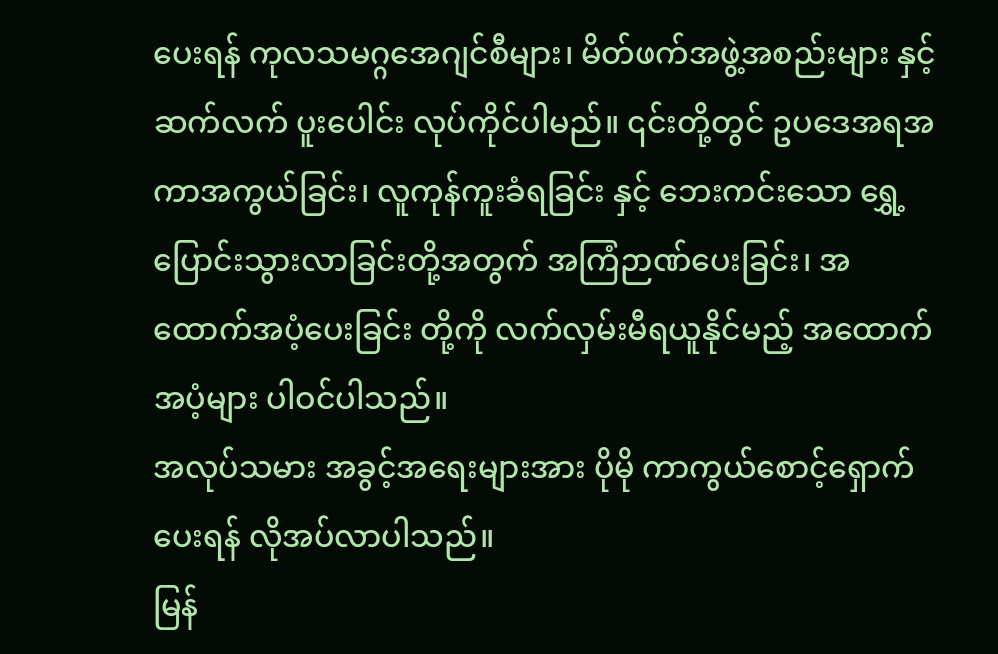ပေးရန် ကုလသမဂ္ဂအေဂျင်စီများ၊ မိတ်ဖက်အဖွဲ့အစည်းများ နှင့် ဆက်လက် ပူးပေါင်း လုပ်ကိုင်ပါမည်။ ၎င်းတို့တွင် ဥပဒေအရအကာအကွယ်ခြင်း၊ လူကုန်ကူးခံရခြင်း နှင့် ဘေးကင်းသော ရွှေ့ပြောင်းသွားလာခြင်းတို့အတွက် အကြံဉာဏ်ပေးခြင်း၊ အထောက်အပံ့ပေးခြင်း တို့ကို လက်လှမ်းမီရယူနိုင်မည့် အထောက်အပံ့များ ပါဝင်ပါသည်။
အလုပ်သမား အခွင့်အရေးများအား ပိုမို ကာကွယ်စောင့်ရှောက်ပေးရန် လိုအပ်လာပါသည်။
မြန်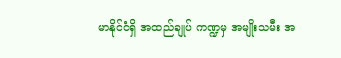မာနိုင်ငံရှိ အထည်ချုပ် ကဏ္ဍမှ အမျိုးသမီး အ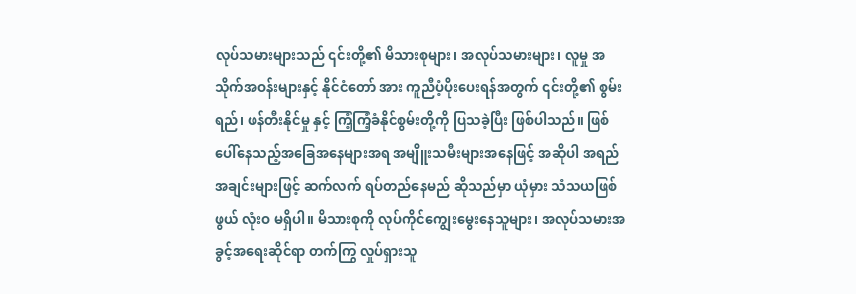လုပ်သမားများသည် ၎င်းတို့၏ မိသားစုများ၊ အလုပ်သမားများ၊ လူမှု အသိုက်အဝန်းများနှင့် နိုင်ငံတော် အား ကူညီပံ့ပိုးပေးရန်အတွက် ၎င်းတို့၏ စွမ်းရည်၊ ဖန်တီးနိုင်မှု နှင့် ကြံ့ကြံ့ခံနိုင်စွမ်းတို့ကို ပြသခဲ့ပြီး ဖြစ်ပါသည်။ ဖြစ်ပေါ်နေသည့်အခြေအနေများအရ အမျိူးသမီးများအနေဖြင့် အဆိုပါ အရည်အချင်းများဖြင့် ဆက်လက် ရပ်တည်နေမည် ဆိုသည်မှာ ယုံမှား သံသယဖြစ်ဖွယ် လုံးဝ မရှိပါ။ မိသားစုကို လုပ်ကိုင်ကျွေးမွေးနေသူများ၊ အလုပ်သမားအခွင့်အရေးဆိုင်ရာ တက်ကြွ လှုပ်ရှားသူ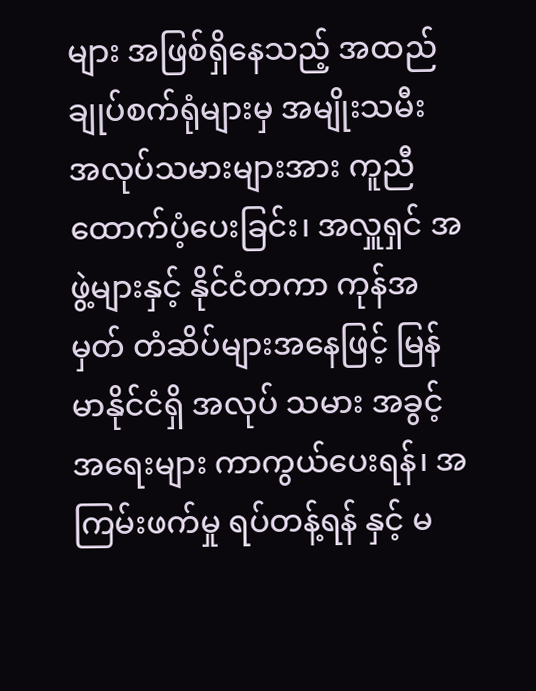များ အဖြစ်ရှိနေသည့် အထည်ချုပ်စက်ရုံများမှ အမျိုးသမီး အလုပ်သမားများအား ကူညီထောက်ပံ့ပေးခြင်း၊ အလှူရှင် အဖွဲ့များနှင့် နိုင်ငံတကာ ကုန်အမှတ် တံဆိပ်များအနေဖြင့် မြန်မာနိုင်ငံရှိ အလုပ် သမား အခွင့်အရေးများ ကာကွယ်ပေးရန်၊ အကြမ်းဖက်မှု ရပ်တန့်ရန် နှင့် မ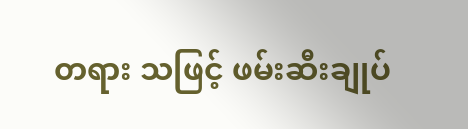တရား သဖြင့် ဖမ်းဆီးချုပ်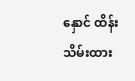နှောင် ထိန်းသိမ်းထား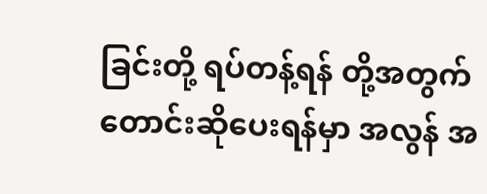ခြင်းတို့ ရပ်တန့်ရန် တို့အတွက် တောင်းဆိုပေးရန်မှာ အလွန် အ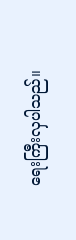ရေးကြီးလှပါသည်။